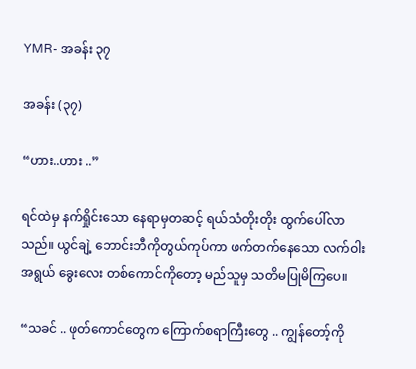YMR- အခန်း ၃၇

အခန်း (၃၇)

“ဟား..ဟား ..”

ရင်ထဲမှ နက်ရှိုင်းသော နေရာမှတဆင့် ရယ်သံတိုးတိုး ထွက်ပေါ်လာသည်။ ယွင်ချဲ့ ဘောင်းဘီကိုတွယ်ကုပ်ကာ ဖက်တက်နေသော လက်ဝါးအရွယ် ခွေးလေး တစ်ကောင်ကိုတော့ မည်သူမှ သတိမပြုမိကြပေ။

“သခင် .. ဖုတ်ကောင်တွေက ကြောက်စရာကြီးတွေ .. ကျွန်တော့်ကို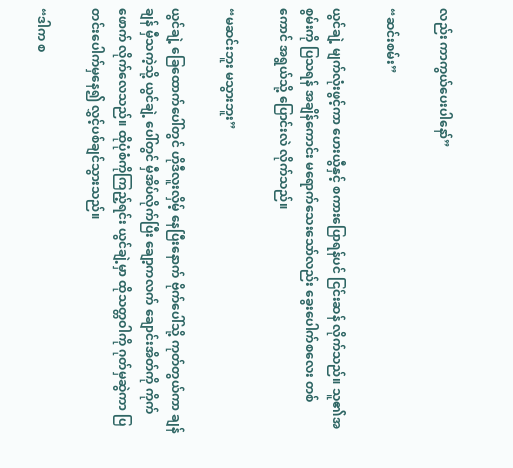လည်း ကာကွယ်ပေးပါနော်”

“ဆင်းစမ်း”

ယွင်ချဲ့ မျက်လုံးဖွင့်ကာ ဟေးယွီနှင့် စကားပြောရန်ပင် ငြင်းဆန် လိုက်သည်။ သူ၏အစွမ်းကို ပြသရန် အချိန်ကောင်း မရောက်သေးသော်လည်း ခွေးပေါက်စလေး တစ်ကောင် အရွယ်သို့ ပြောင်းလဲ လိုက်သည်။

“မဆင်းဘူး မသွားဘူး”

ယွင်ချဲ့ ခြေထောက်ပေါ်တွင် ဟိုဒီလူးလှိမ့် နေပြီးနောက် ဗိုက်ပေါ်သို့ ကုတ်တွယ်ကာ ချန်ချန် မှီသကဲ့သို့ ယွင်ချဲ့ ပေါ်တွင် မှီအိပ်လိုက်ပြီး ချော့ကလက် ချောင်းအိတ်ကို ကိုက်ဖောက် လိုက်လေသည်။ ထိုပုံစံကိုကြည့်ရင်း ယွင်ချဲ့မှာ ထိုသတ္တဝါကို ဂုတ်မှဆွဲကာ ပြတင်းပေါက်မှနေ၍ လွှင့်ပစ်ချင်သွားသည်။

“ဒါက စ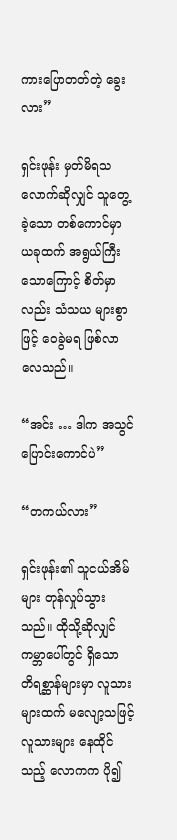ကားပြောတတ်တဲ့ ခွေးလား”

ရှင်းဖုန်း မှတ်မိရသလောက်ဆိုလျှင် သူတွေ့ခဲ့သော တစ်ကောင်မှာ ယခုထက် အရွယ်ကြီးသောကြောင့် စိတ်မှာလည်း သံသယ များစွာဖြင့် ဝေခွဲမရ ဖြစ်လာလေသည်။

“အင်း … ဒါက အသွင်ပြောင်းကောင်ပဲ”

“တကယ်လား”

ရှင်းဖုန်း၏ သူငယ်အိမ်များ တုန်လှုပ်သွားသည်။ ထိုသို့ဆိုလျှင် ကမ္ဘာပေါ်တွင် ရှိသော တိရစ္ဆာန်များမှာ လူသားများထက် မလျော့သဖြင့် လူသားများ နေထိုင်သည့် လောကက ပို၍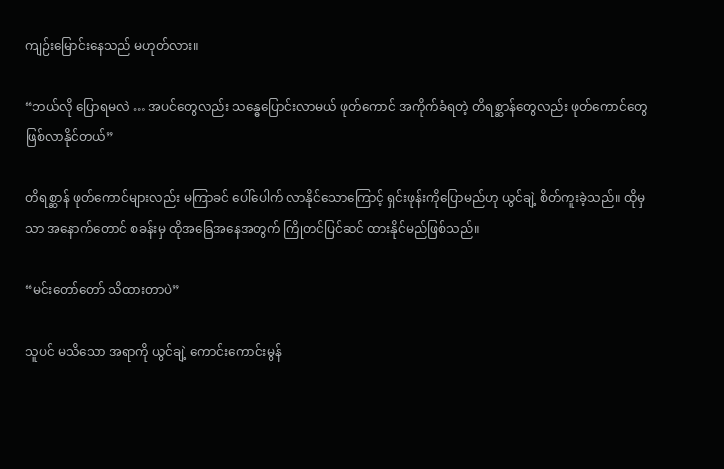ကျဉ်းမြောင်းနေသည် မဟုတ်လား။

“ဘယ်လို ပြောရမလဲ … အပင်တွေလည်း သန္ဓေပြောင်းလာမယ် ဖုတ်ကောင် အကိုက်ခံရတဲ့ တိရစ္ဆာန်တွေလည်း ဖုတ်ကောင်တွေ ဖြစ်လာနိုင်တယ်”

တိရစ္ဆာန် ဖုတ်ကောင်များလည်း မကြာခင် ပေါ်ပေါက် လာနိုင်သောကြောင့် ရှင်းဖုန်းကိုပြောမည်ဟု ယွင်ချဲ့ စိတ်ကူးခဲ့သည်။ ထိုမှသာ အနောက်တောင် စခန်းမှ ထိုအခြေအနေအတွက် ကြိုတင်ပြင်ဆင် ထားနိုင်မည်ဖြစ်သည်။

“မင်းတော်တော် သိထားတာပဲ”

သူပင် မသိသော အရာကို ယွင်ချဲ့ ကောင်းကောင်းမွန်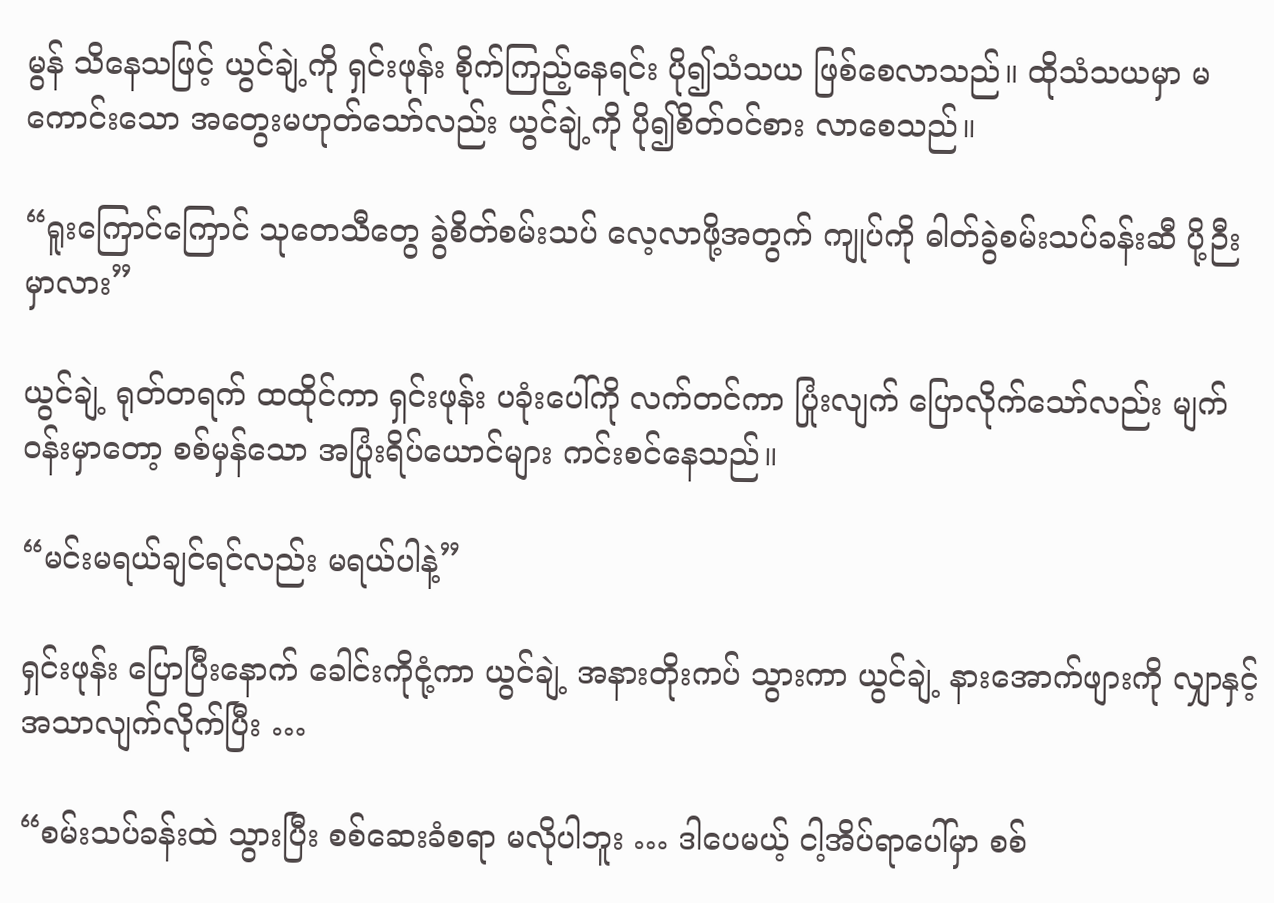မွန် သိနေသဖြင့် ယွင်ချဲ့ကို ရှင်းဖုန်း စိုက်ကြည့်နေရင်း ပို၍သံသယ ဖြစ်စေလာသည်။ ထိုသံသယမှာ မကောင်းသော အတွေးမဟုတ်သော်လည်း ယွင်ချဲ့ကို ပို၍စိတ်ဝင်စား လာစေသည်။

“ရူးကြောင်ကြောင် သုတေသီတွေ ခွဲစိတ်စမ်းသပ် လေ့လာဖို့အတွက် ကျုပ်ကို ဓါတ်ခွဲစမ်းသပ်ခန်းဆီ ပို့ဉီးမှာလား”

ယွင်ချဲ့ ရုတ်တရက် ထထိုင်ကာ ရှင်းဖုန်း ပခုံးပေါ်ကို လက်တင်ကာ ပြုံးလျက် ပြောလိုက်သော်လည်း မျက်ဝန်းမှာတော့ စစ်မှန်သော အပြုံးရိပ်ယောင်များ ကင်းစင်နေသည်။

“မင်းမရယ်ချင်ရင်လည်း မရယ်ပါနဲ့”

ရှင်းဖုန်း ပြောပြီးနောက် ခေါင်းကိုငုံ့ကာ ယွင်ချဲ့ အနားတိုးကပ် သွားကာ ယွင်ချဲ့ နားအောက်ဖျားကို လျှာနှင့် အသာလျက်လိုက်ပြီး …

“စမ်းသပ်ခန်းထဲ သွားပြီး စစ်ဆေးခံစရာ မလိုပါဘူး … ဒါပေမယ့် ငါ့အိပ်ရာပေါ်မှာ စစ်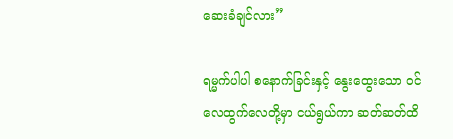ဆေးခံချင်လား”

ရမ္မက်ပါပါ စနောက်ခြင်းနှင့် နွေးထွေးသော ဝင်လေထွက်လေတို့မှာ ငယ်ရွယ်ကာ ဆတ်ဆတ်ထိ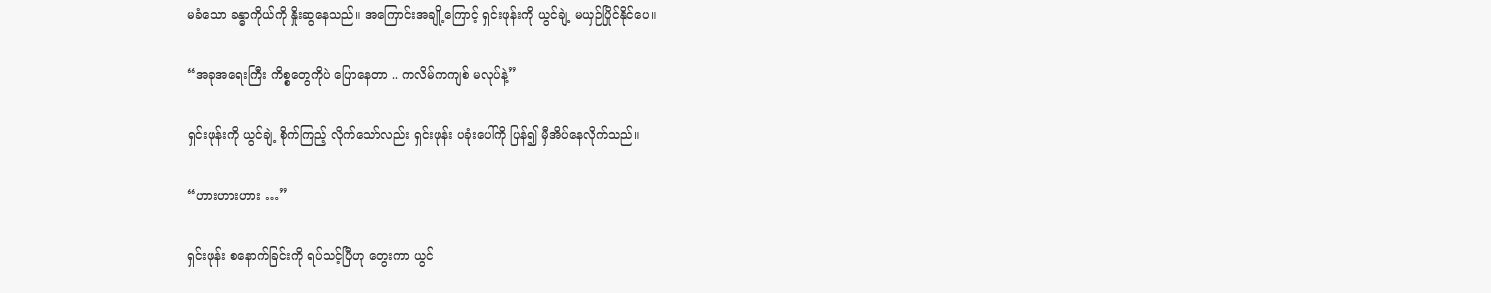မခံသော ခန္ဓာကိုယ်ကို နှိုးဆွနေသည်။ အကြောင်းအချို့ကြောင့် ရှင်းဖုန်းကို ယွင်ချဲ့ မယှဉ်ပြိုင်နိုင်ပေ။

“အခုအရေးကြီး ကိစ္စတွေကိုပဲ ပြောနေတာ .. ကလိမ်ကကျစ် မလုပ်နဲ့”

ရှင်းဖုန်းကို ယွင်ချဲ့ စိုက်ကြည့် လိုက်သော်လည်း ရှင်းဖုန်း ပခုံးပေါ်ကို ပြန်၍ မှီအိပ်နေလိုက်သည်။

“ဟားဟားဟား …”

ရှင်းဖုန်း စနောက်ခြင်းကို ရပ်သင့်ပြီဟု တွေးကာ ယွင်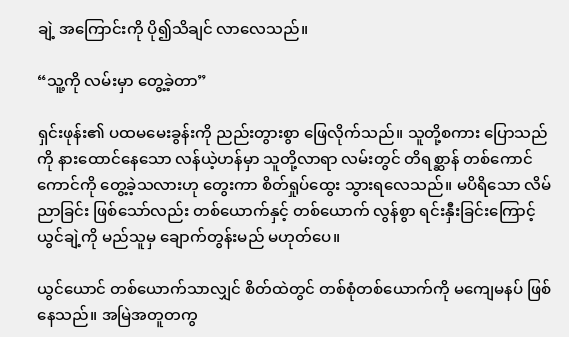ချဲ့ အကြောင်းကို ပို၍သိချင် လာလေသည်။

“သူ့ကို လမ်းမှာ တွေ့ခဲ့တာ”

ရှင်းဖုန်း၏ ပထမမေးခွန်းကို ညည်းတွားစွာ ဖြေလိုက်သည်။ သူတို့စကား ပြောသည်ကို နားထောင်နေသော လန်ယဲ့ဟန်မှာ သူတို့လာရာ လမ်းတွင် တိရစ္ဆာန် တစ်ကောင်ကောင်ကို တွေ့ခဲ့သလားဟု တွေးကာ စိတ်ရှုပ်ထွေး သွားရလေသည်။ မပိရိသော လိမ်ညာခြင်း ဖြစ်သော်လည်း တစ်ယောက်နှင့် တစ်ယောက် လွန်စွာ ရင်းနှီးခြင်းကြောင့် ယွင်ချဲ့ကို မည်သူမှ ချောက်တွန်းမည် မဟုတ်ပေ။

ယွင်ယောင် တစ်ယောက်သာလျှင် စိတ်ထဲတွင် တစ်စုံတစ်ယောက်ကို မကျေမနပ် ဖြစ်နေသည်။ အမြဲအတူတကွ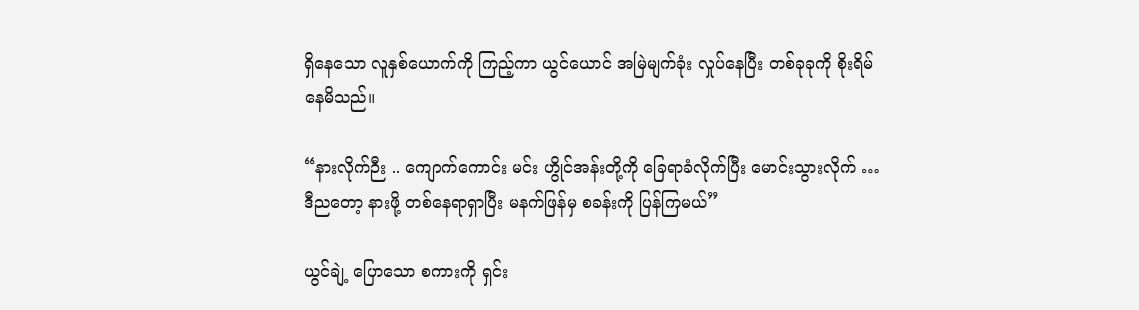ရှိနေသော လူနှစ်ယောက်ကို ကြည့်ကာ ယွင်ယောင် အမြဲမျက်ခုံး လှုပ်နေပြီး တစ်ခုခုကို စိုးရိမ်နေမိသည်။

“နားလိုက်ဉီး .. ကျောက်ကောင်း မင်း ဟွိုင်အန်းတို့ကို ခြေရာခံလိုက်ပြီး မောင်းသွားလိုက် … ဒီညတော့ နားဖို့ တစ်နေရာရှာပြီး မနက်ဖြန်မှ စခန်းကို ပြန်ကြမယ်”

ယွင်ချဲ့ ပြောသော စကားကို ရှင်း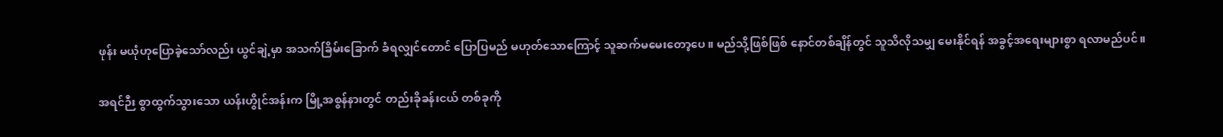ဖုန်း မယုံဟုပြောခဲ့သော်လည်း ယွင်ချဲ့မှာ အသက်ခြိမ်းခြောက် ခံရလျှင်တောင် ပြောပြမည် မဟုတ်သောကြောင့် သူဆက်မမေးတော့ပေ။ မည်သို့ဖြစ်ဖြစ် နောင်တစ်ချိန်တွင် သူသိလိုသမျှ မေးနိုင်ရန် အခွင့်အရေးများစွာ ရလာမည်ပင်။

အရင်ဉီး စွာထွက်သွားသော ယန်းဟွိုင်အန်းက မြို့အစွန်နားတွင် တည်းခိုခန်းငယ် တစ်ခုကို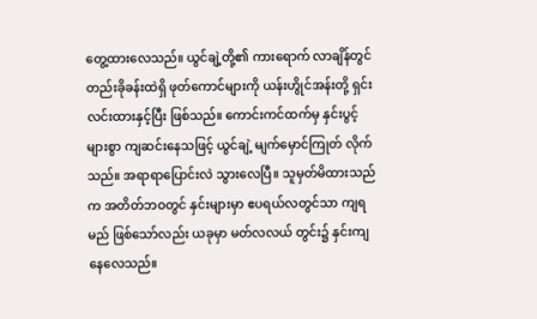တွေ့ထားလေသည်။ ယွင်ချဲ့တို့၏ ကားရောက် လာချိန်တွင် တည်းခိုခန်းထဲရှိ ဖုတ်ကောင်များကို ယန်းဟွိုင်အန်းတို့ ရှင်းလင်းထားနှင့်ပြီး ဖြစ်သည်။ ကောင်းကင်ထက်မှ နှင်းပွင့်များစွာ ကျဆင်းနေသဖြင့် ယွင်ချဲ့ မျက်မှောင်ကြုတ် လိုက်သည်။ အရာရာပြောင်းလဲ သွားလေပြီ။ သူမှတ်မိထားသည်က အတိတ်ဘဝတွင် နှင်းများမှာ ဧပရယ်လတွင်သာ ကျရမည် ဖြစ်သော်လည်း ယခုမှာ မတ်လလယ် တွင်း၌ နှင်းကျနေလေသည်။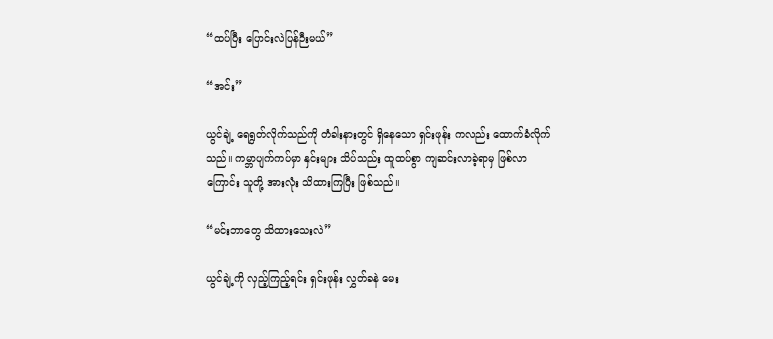“ထပ်ပြီး ပြောင်းလဲပြန်ဉီးမယ်”

“အင်း”

ယွင်ချဲ့ ရေရွတ်လိုက်သည်ကို တံခါးနားတွင် ရှိနေသော ရှင်းဖုန်း ကလည်း ထောက်ခံလိုက်သည်။ ကမ္ဘာပျက်ကပ်မှာ နှင်းများ သိပ်သည်း ထူထပ်စွာ ကျဆင်းလာခဲ့ရာမှ ဖြစ်လာကြောင်း သူတို့ အားလုံး သိထားကြပြီး ဖြစ်သည်။

“မင်းဘာတွေ သိထားသေးလဲ”

ယွင်ချဲ့ကို လှည့်ကြည့်ရင်း ရှင်းဖုန်း လွှတ်ခနဲ မေး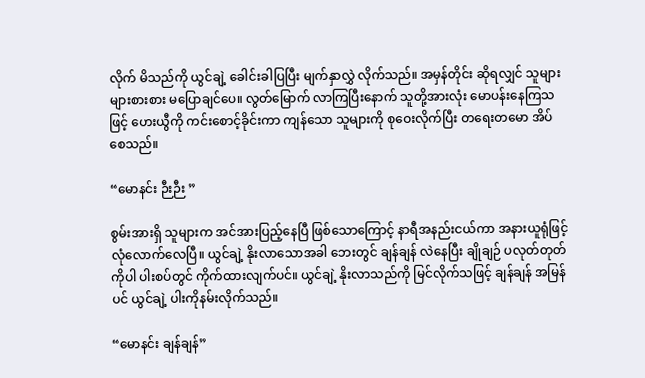လိုက် မိသည်ကို ယွင်ချဲ့ ခေါင်းခါပြပြီး မျက်နှာလွှဲ လိုက်သည်။ အမှန်တိုင်း ဆိုရလျှင် သူများများစားစား မပြောချင်ပေ။ လွတ်မြောက် လာကြပြီးနောက် သူတို့အားလုံး မောပန်းနေကြသဖြင့် ဟေးယွီကို ကင်းစောင့်ခိုင်းကာ ကျန်သော သူများကို စုဝေးလိုက်ပြီး တရေးတမော အိပ်စေသည်။

“မောနင်း ဉီးဉီး ”

စွမ်းအားရှိ သူများက အင်အားပြည့်နေပြီ ဖြစ်သောကြောင့် နာရီအနည်းငယ်ကာ အနားယူရုံဖြင့် လုံလောက်လေပြီ။ ယွင်ချဲ့ နိုးလာသောအခါ ဘေးတွင် ချန်ချန် လဲနေပြီး ချိုချဉ် ပလုတ်တုတ်ကိုပါ ပါးစပ်တွင် ကိုက်ထားလျက်ပင်။ ယွင်ချဲ့ နိုးလာသည်ကို မြင်လိုက်သဖြင့် ချန်ချန် အမြန်ပင် ယွင်ချဲ့ ပါးကိုနမ်းလိုက်သည်။

“မောနင်း ချန်ချန်”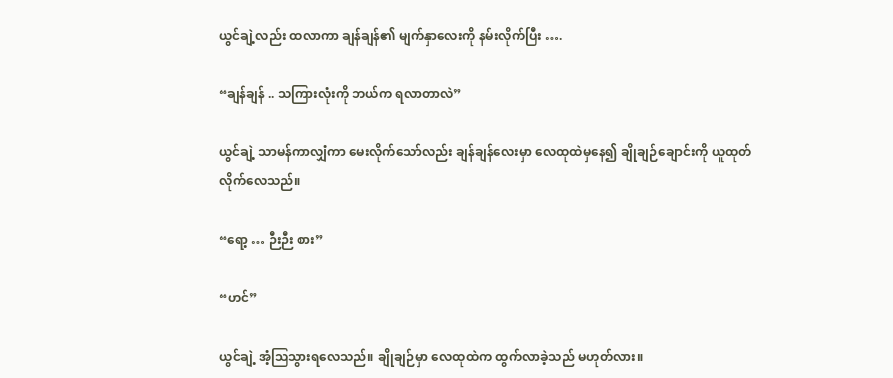ယွင်ချဲ့လည်း ထလာကာ ချန်ချန်၏ မျက်နှာလေးကို နမ်းလိုက်ပြီး ….

“ချန်ချန် .. သကြားလုံးကို ဘယ်က ရလာတာလဲ”

ယွင်ချဲ့ သာမန်ကာလျှံကာ မေးလိုက်သော်လည်း ချန်ချန်လေးမှာ လေထုထဲမှနေ၍ ချိုချဉ်ချောင်းကို ယူထုတ် လိုက်လေသည်။

“ရော့ … ဉီးဉီး စား”

“ဟင်”

ယွင်ချဲ့ အံ့ဩသွားရလေသည်။ ချိုချဉ်မှာ လေထုထဲက ထွက်လာခဲ့သည် မဟုတ်လား။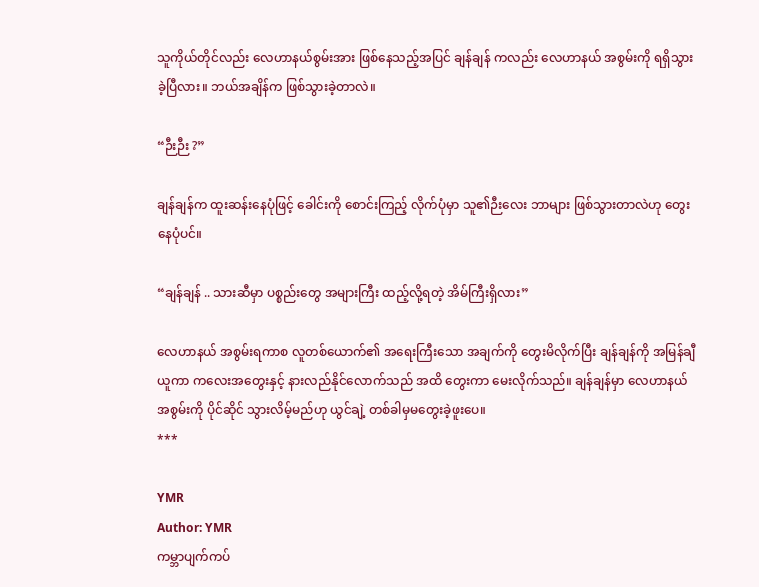သူကိုယ်တိုင်လည်း လေဟာနယ်စွမ်းအား ဖြစ်နေသည့်အပြင် ချန်ချန် ကလည်း လေဟာနယ် အစွမ်းကို ရရှိသွားခဲ့ပြီလား။ ဘယ်အချိန်က ဖြစ်သွားခဲ့တာလဲ။

“ဉီးဉီး ?”

ချန်ချန်က ထူးဆန်းနေပုံဖြင့် ခေါင်းကို စောင်းကြည့် လိုက်ပုံမှာ သူ၏ဉီးလေး ဘာများ ဖြစ်သွားတာလဲဟု တွေးနေပုံပင်။

“ချန်ချန် .. သားဆီမှာ ပစ္စည်းတွေ အများကြီး ထည့်လို့ရတဲ့ အိမ်ကြီးရှိလား”

လေဟာနယ် အစွမ်းရကာစ လူတစ်ယောက်၏ အရေးကြီးသော အချက်ကို တွေးမိလိုက်ပြီး ချန်ချန်ကို အမြန်ချီယူကာ ကလေးအတွေးနှင့် နားလည်နိုင်လောက်သည် အထိ တွေးကာ မေးလိုက်သည်။ ချန်ချန်မှာ လေဟာနယ် အစွမ်းကို ပိုင်ဆိုင် သွားလိမ့်မည်ဟု ယွင်ချဲ့ တစ်ခါမှမတွေးခဲ့ဖူးပေ။
***

YMR
Author: YMR
ကမ္ဘာပျက်ကပ်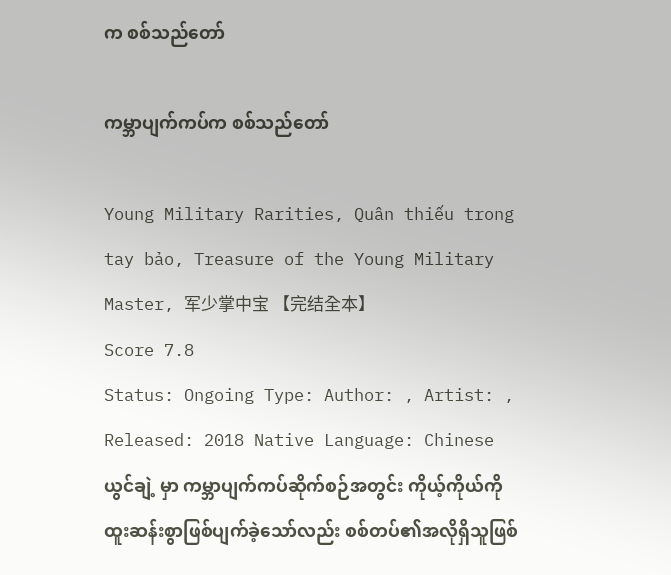က စစ်သည်တော်

ကမ္ဘာပျက်ကပ်က စစ်သည်တော်

Young Military Rarities, Quân thiếu trong tay bảo, Treasure of the Young Military Master, 军少掌中宝 【完结全本】
Score 7.8
Status: Ongoing Type: Author: , Artist: , Released: 2018 Native Language: Chinese
ယွင်ချဲ့ မှာ ကမ္ဘာပျက်ကပ်ဆိုက်စဉ်အတွင်း ကိုယ့်ကိုယ်ကို ထူးဆန်းစွာဖြစ်ပျက်ခဲ့သော်လည်း စစ်တပ်၏အလိုရှိသူဖြစ်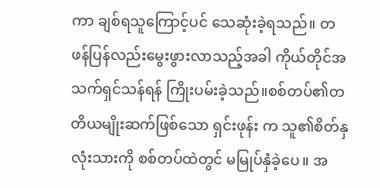ကာ ချစ်ရသူကြောင့်ပင် သေဆုံးခဲ့ရသည်။ တဖန်ပြန်လည်းမွေးဖွားလာသည့်အခါ ကိုယ်တိုင်အသက်ရှင်သန်ရန် ကြိုးပမ်းခဲ့သည်။စစ်တပ်၏တတိယမျိုးဆက်ဖြစ်သော ရှင်းဖုန်း က သူ၏စိတ်နှလုံးသားကို စစ်တပ်ထဲတွင် မမြုပ်နှံခဲ့ပေ။ အ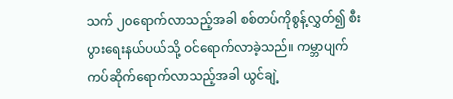သက် ၂၀ရောက်လာသည့်အခါ စစ်တပ်ကိုစွန့်လွှတ်၍ စီးပွားရေးနယ်ပယ်သို့ ဝင်ရောက်လာခဲ့သည်။ ကမ္ဘာပျက်ကပ်ဆိုက်ရောက်လာသည့်အခါ ယွင်ချဲ့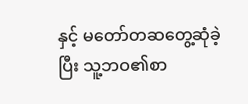နှင့် မတော်တဆတွေ့ဆုံခဲ့ပြီး သူ့ဘဝ၏စာ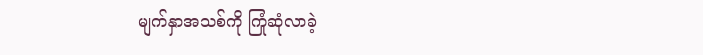မျက်နှာအသစ်ကို ကြုံဆုံလာခဲ့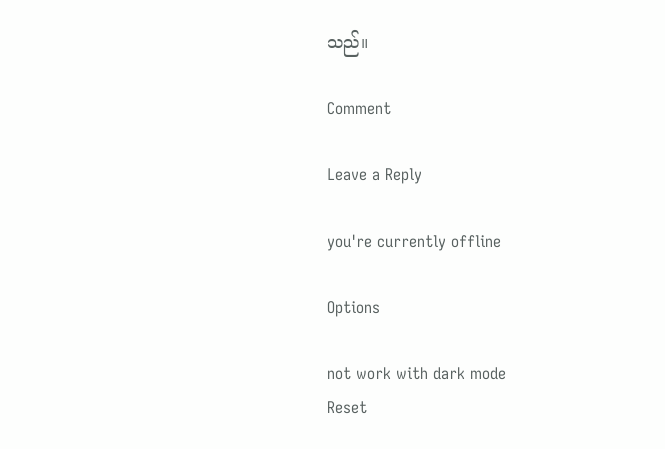သည်။

Comment

Leave a Reply

you're currently offline

Options

not work with dark mode
Reset